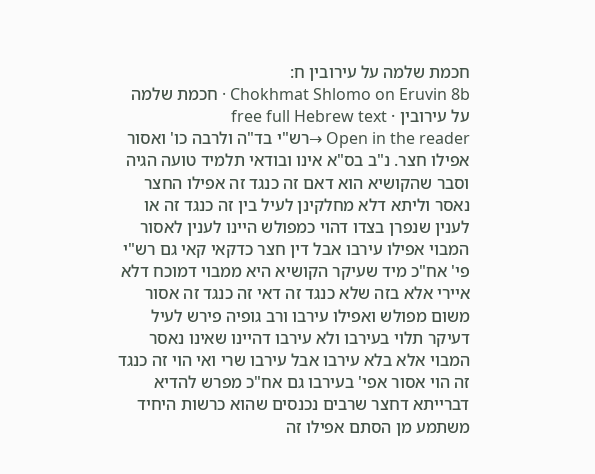חכמת שלמה על עירובין ח:
Chokhmat Shlomo on Eruvin 8b · חכמת שלמה על עירובין · free full Hebrew text
Open in the reader →רש"י בד"ה ולרבה כו' ואסור אפילו חצר. נ"ב בס"א אינו ובודאי תלמיד טועה הגיה וסבר שהקושיא הוא דאם זה כנגד זה אפילו החצר נאסר וליתא דלא מחלקינן לעיל בין זה כנגד זה או לענין שנפרן בצדו דהוי כמפולש היינו לענין לאסור המבוי אפילו עירבו אבל דין חצר כדקאי קאי גם רש"י פי' אח"כ מיד שעיקר הקושיא היא ממבוי דמוכח דלא איירי אלא בזה שלא כנגד זה דאי זה כנגד זה אסור משום מפולש ואפילו עירבו ורב גופיה פירש לעיל דעיקר תלוי בעירבו ולא עירבו דהיינו שאינו נאסר המבוי אלא בלא עירבו אבל עירבו שרי ואי הוי זה כנגד זה הוי אסור אפי' בעירבו גם אח"כ מפרש להדיא דברייתא דחצר שרבים נכנסים שהוא כרשות היחיד משתמע מן הסתם אפילו זה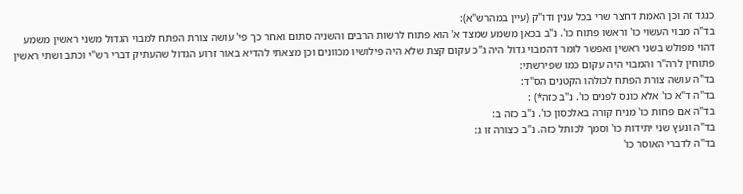כנגד זה וכן האמת דחצר שרי בכל ענין ודו"ק (עיין במהרש"א):
בד"ה מבוי העשוי כו' וראשו פתוח כו'. נ"ב בכאן משמע שמצד א' הוא פתוח לרשות הרבים והשניה סתום ואחר כך פי' עושה צורת הפתח למבוי הגדול משני ראשין משמע דהוי מפולש בשני ראשין ואפשר לומר דהמבוי גדול היה ג"כ עקום קצת שלא היה פילושיו מכוונים וכן מצאתי להדיא באור זרוע הגדול שהעתיק דברי רש"י וכתב ושתי ראשין פתוחין לרה"ר והמבוי היה עקום כמו שפירשתי:
בד"ה עושה צורת הפתח לכולהו הקטנים הס"ד:
בד"ה ד"א כו' אלא כונס לפנים כו'. נ"ב כזה*) :
בד"ה אם פחות כו' מניח קורה באלכסון כו'. נ"ב כזה ב:
בד"ה ונעץ שני יתידות כו' וסמך לכותל כזה. נ"ב כצורה זו ג:
בד"ה לדברי האוסר כו'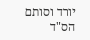יורד וסותם הס"ד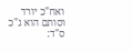ואח"כ יורד וסותם הוא ג"כ ס"ד: